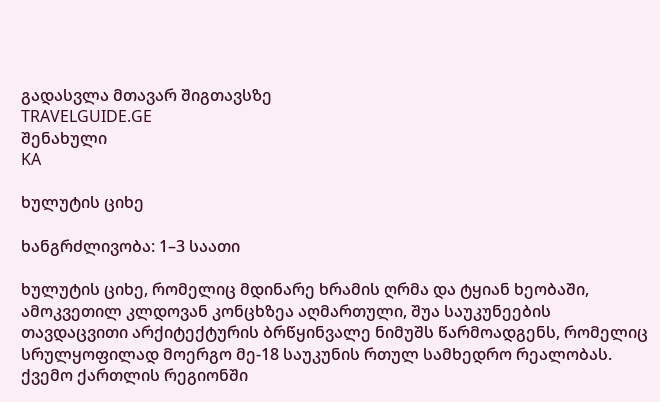გადასვლა მთავარ შიგთავსზე
TRAVELGUIDE.GE
შენახული
KA

ხულუტის ციხე

ხანგრძლივობა: 1–3 საათი

ხულუტის ციხე, რომელიც მდინარე ხრამის ღრმა და ტყიან ხეობაში, ამოკვეთილ კლდოვან კონცხზეა აღმართული, შუა საუკუნეების თავდაცვითი არქიტექტურის ბრწყინვალე ნიმუშს წარმოადგენს, რომელიც სრულყოფილად მოერგო მე-18 საუკუნის რთულ სამხედრო რეალობას. ქვემო ქართლის რეგიონში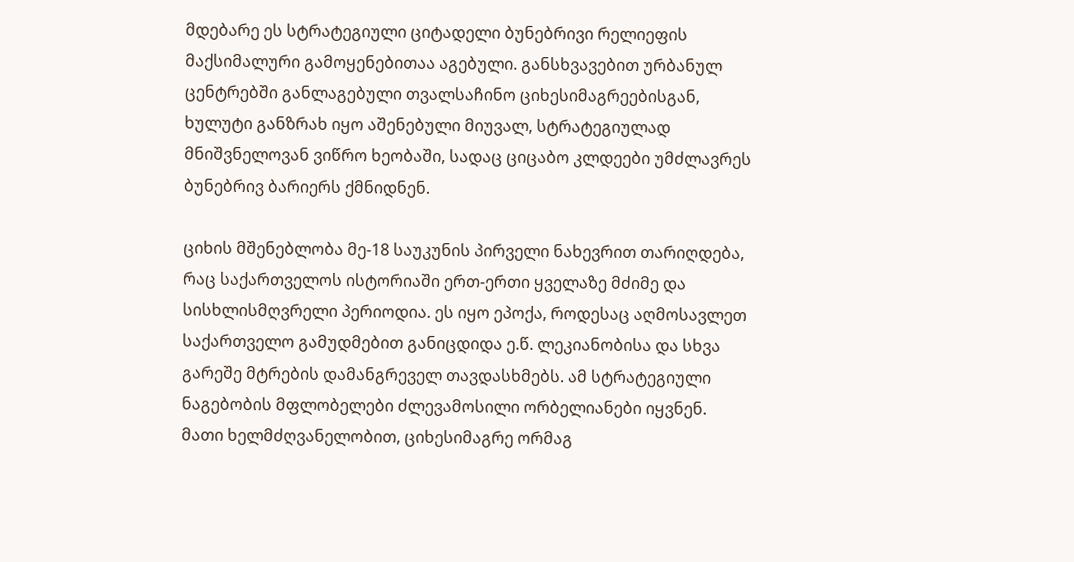მდებარე ეს სტრატეგიული ციტადელი ბუნებრივი რელიეფის მაქსიმალური გამოყენებითაა აგებული. განსხვავებით ურბანულ ცენტრებში განლაგებული თვალსაჩინო ციხესიმაგრეებისგან, ხულუტი განზრახ იყო აშენებული მიუვალ, სტრატეგიულად მნიშვნელოვან ვიწრო ხეობაში, სადაც ციცაბო კლდეები უმძლავრეს ბუნებრივ ბარიერს ქმნიდნენ.

ციხის მშენებლობა მე-18 საუკუნის პირველი ნახევრით თარიღდება, რაც საქართველოს ისტორიაში ერთ-ერთი ყველაზე მძიმე და სისხლისმღვრელი პერიოდია. ეს იყო ეპოქა, როდესაც აღმოსავლეთ საქართველო გამუდმებით განიცდიდა ე.წ. ლეკიანობისა და სხვა გარეშე მტრების დამანგრეველ თავდასხმებს. ამ სტრატეგიული ნაგებობის მფლობელები ძლევამოსილი ორბელიანები იყვნენ. მათი ხელმძღვანელობით, ციხესიმაგრე ორმაგ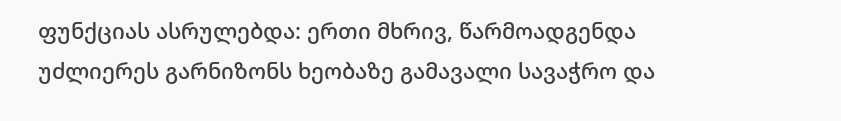ფუნქციას ასრულებდა: ერთი მხრივ, წარმოადგენდა უძლიერეს გარნიზონს ხეობაზე გამავალი სავაჭრო და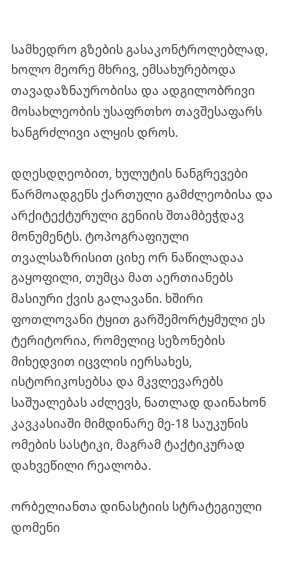სამხედრო გზების გასაკონტროლებლად, ხოლო მეორე მხრივ, ემსახურებოდა თავადაზნაურობისა და ადგილობრივი მოსახლეობის უსაფრთხო თავშესაფარს ხანგრძლივი ალყის დროს.

დღესდღეობით, ხულუტის ნანგრევები წარმოადგენს ქართული გამძლეობისა და არქიტექტურული გენიის შთამბეჭდავ მონუმენტს. ტოპოგრაფიული თვალსაზრისით ციხე ორ ნაწილადაა გაყოფილი, თუმცა მათ აერთიანებს მასიური ქვის გალავანი. ხშირი ფოთლოვანი ტყით გარშემორტყმული ეს ტერიტორია, რომელიც სეზონების მიხედვით იცვლის იერსახეს, ისტორიკოსებსა და მკვლევარებს საშუალებას აძლევს, ნათლად დაინახონ კავკასიაში მიმდინარე მე-18 საუკუნის ომების სასტიკი, მაგრამ ტაქტიკურად დახვეწილი რეალობა.

ორბელიანთა დინასტიის სტრატეგიული დომენი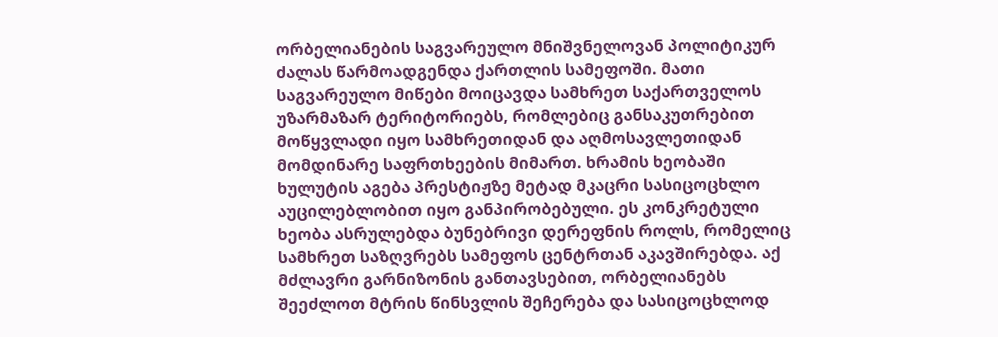ორბელიანების საგვარეულო მნიშვნელოვან პოლიტიკურ ძალას წარმოადგენდა ქართლის სამეფოში. მათი საგვარეულო მიწები მოიცავდა სამხრეთ საქართველოს უზარმაზარ ტერიტორიებს, რომლებიც განსაკუთრებით მოწყვლადი იყო სამხრეთიდან და აღმოსავლეთიდან მომდინარე საფრთხეების მიმართ. ხრამის ხეობაში ხულუტის აგება პრესტიჟზე მეტად მკაცრი სასიცოცხლო აუცილებლობით იყო განპირობებული. ეს კონკრეტული ხეობა ასრულებდა ბუნებრივი დერეფნის როლს, რომელიც სამხრეთ საზღვრებს სამეფოს ცენტრთან აკავშირებდა. აქ მძლავრი გარნიზონის განთავსებით, ორბელიანებს შეეძლოთ მტრის წინსვლის შეჩერება და სასიცოცხლოდ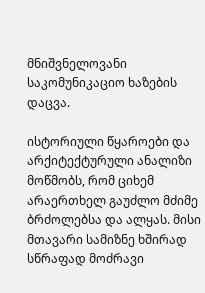მნიშვნელოვანი საკომუნიკაციო ხაზების დაცვა.

ისტორიული წყაროები და არქიტექტურული ანალიზი მოწმობს, რომ ციხემ არაერთხელ გაუძლო მძიმე ბრძოლებსა და ალყას. მისი მთავარი სამიზნე ხშირად სწრაფად მოძრავი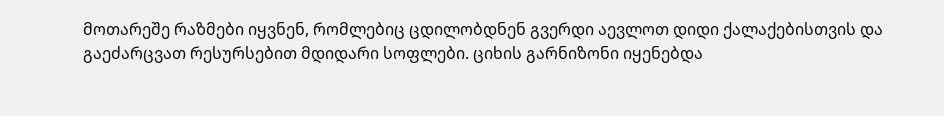მოთარეშე რაზმები იყვნენ, რომლებიც ცდილობდნენ გვერდი აევლოთ დიდი ქალაქებისთვის და გაეძარცვათ რესურსებით მდიდარი სოფლები. ციხის გარნიზონი იყენებდა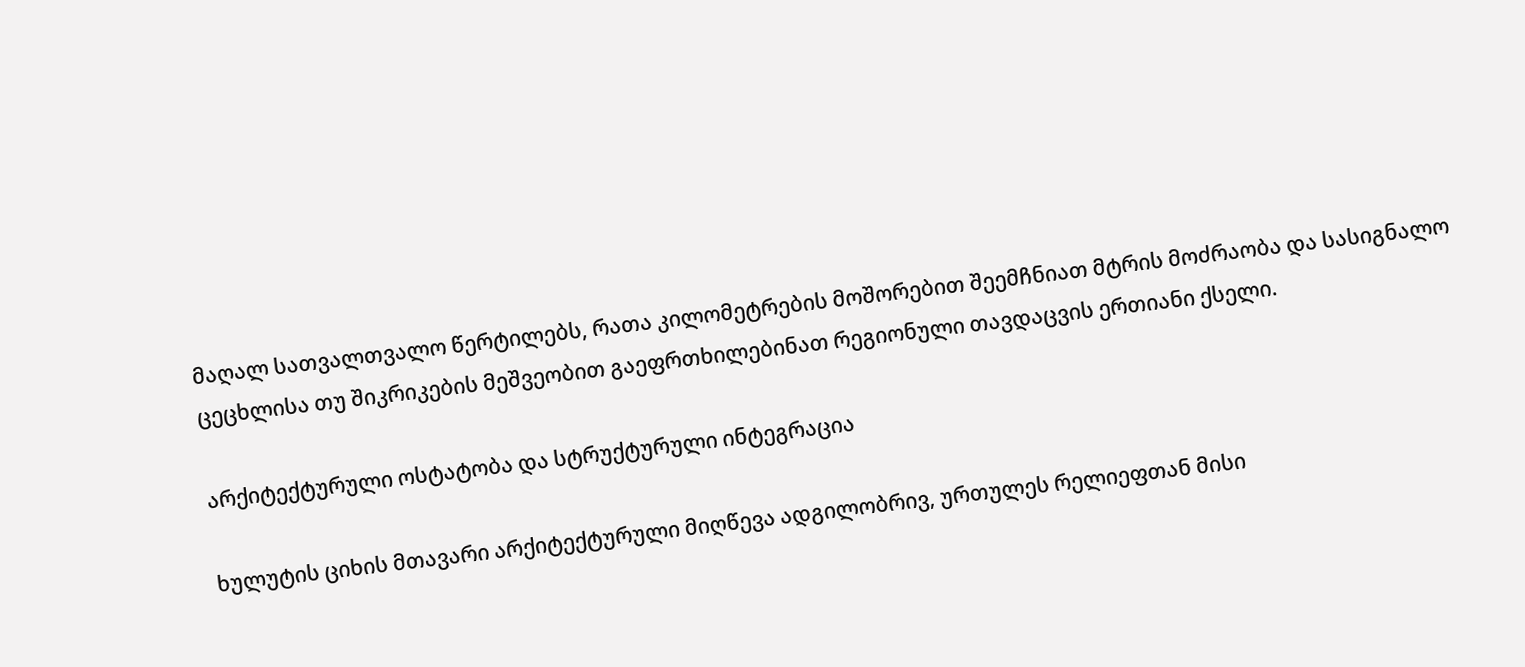მაღალ სათვალთვალო წერტილებს, რათა კილომეტრების მოშორებით შეემჩნიათ მტრის მოძრაობა და სასიგნალო ცეცხლისა თუ შიკრიკების მეშვეობით გაეფრთხილებინათ რეგიონული თავდაცვის ერთიანი ქსელი.

არქიტექტურული ოსტატობა და სტრუქტურული ინტეგრაცია

ხულუტის ციხის მთავარი არქიტექტურული მიღწევა ადგილობრივ, ურთულეს რელიეფთან მისი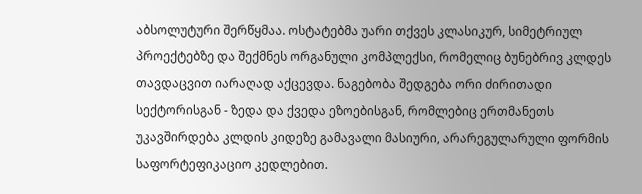აბსოლუტური შერწყმაა. ოსტატებმა უარი თქვეს კლასიკურ, სიმეტრიულ პროექტებზე და შექმნეს ორგანული კომპლექსი, რომელიც ბუნებრივ კლდეს თავდაცვით იარაღად აქცევდა. ნაგებობა შედგება ორი ძირითადი სექტორისგან - ზედა და ქვედა ეზოებისგან, რომლებიც ერთმანეთს უკავშირდება კლდის კიდეზე გამავალი მასიური, არარეგულარული ფორმის საფორტეფიკაციო კედლებით.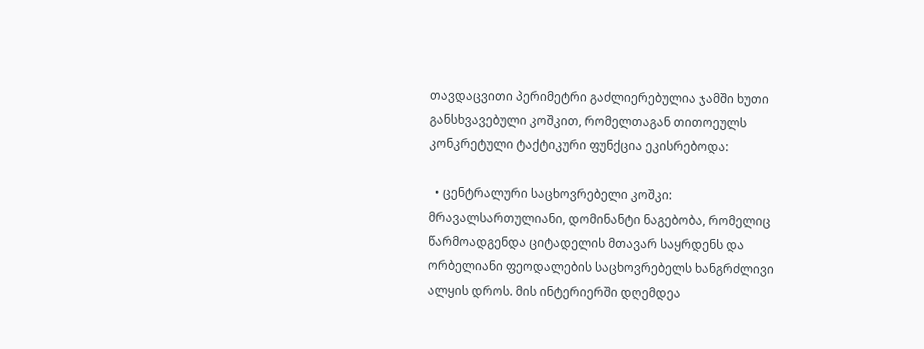თავდაცვითი პერიმეტრი გაძლიერებულია ჯამში ხუთი განსხვავებული კოშკით, რომელთაგან თითოეულს კონკრეტული ტაქტიკური ფუნქცია ეკისრებოდა:

  • ცენტრალური საცხოვრებელი კოშკი: მრავალსართულიანი, დომინანტი ნაგებობა, რომელიც წარმოადგენდა ციტადელის მთავარ საყრდენს და ორბელიანი ფეოდალების საცხოვრებელს ხანგრძლივი ალყის დროს. მის ინტერიერში დღემდეა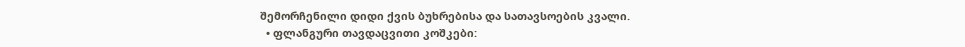შემორჩენილი დიდი ქვის ბუხრებისა და სათავსოების კვალი.
  • ფლანგური თავდაცვითი კოშკები: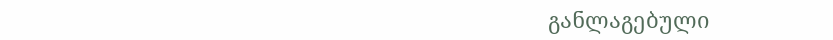განლაგებული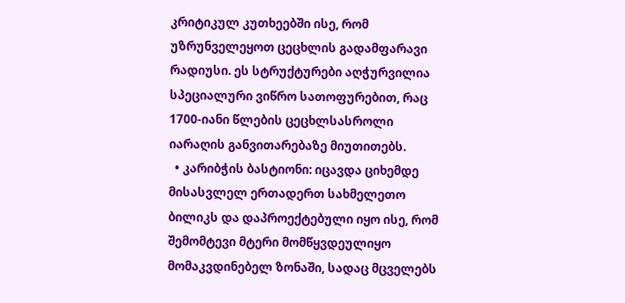კრიტიკულ კუთხეებში ისე, რომ უზრუნველეყოთ ცეცხლის გადამფარავი რადიუსი. ეს სტრუქტურები აღჭურვილია სპეციალური ვიწრო სათოფურებით, რაც 1700-იანი წლების ცეცხლსასროლი იარაღის განვითარებაზე მიუთითებს.
  • კარიბჭის ბასტიონი: იცავდა ციხემდე მისასვლელ ერთადერთ სახმელეთო ბილიკს და დაპროექტებული იყო ისე, რომ შემომტევი მტერი მომწყვდეულიყო მომაკვდინებელ ზონაში, სადაც მცველებს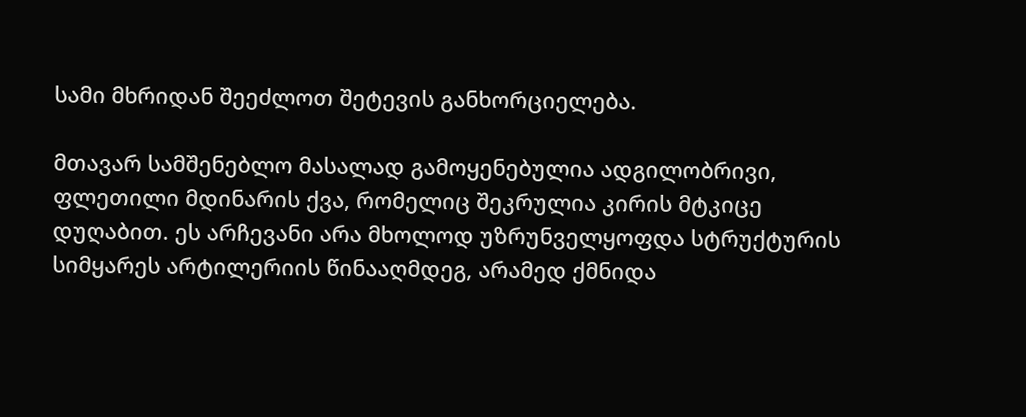სამი მხრიდან შეეძლოთ შეტევის განხორციელება.

მთავარ სამშენებლო მასალად გამოყენებულია ადგილობრივი, ფლეთილი მდინარის ქვა, რომელიც შეკრულია კირის მტკიცე დუღაბით. ეს არჩევანი არა მხოლოდ უზრუნველყოფდა სტრუქტურის სიმყარეს არტილერიის წინააღმდეგ, არამედ ქმნიდა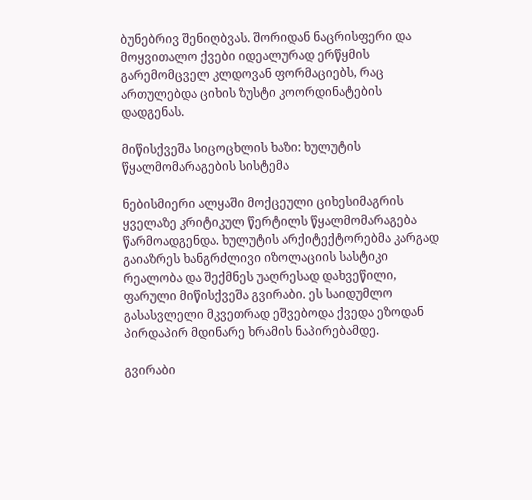ბუნებრივ შენიღბვას. შორიდან ნაცრისფერი და მოყვითალო ქვები იდეალურად ერწყმის გარემომცველ კლდოვან ფორმაციებს, რაც ართულებდა ციხის ზუსტი კოორდინატების დადგენას.

მიწისქვეშა სიცოცხლის ხაზი: ხულუტის წყალმომარაგების სისტემა

ნებისმიერი ალყაში მოქცეული ციხესიმაგრის ყველაზე კრიტიკულ წერტილს წყალმომარაგება წარმოადგენდა. ხულუტის არქიტექტორებმა კარგად გაიაზრეს ხანგრძლივი იზოლაციის სასტიკი რეალობა და შექმნეს უაღრესად დახვეწილი, ფარული მიწისქვეშა გვირაბი. ეს საიდუმლო გასასვლელი მკვეთრად ეშვებოდა ქვედა ეზოდან პირდაპირ მდინარე ხრამის ნაპირებამდე.

გვირაბი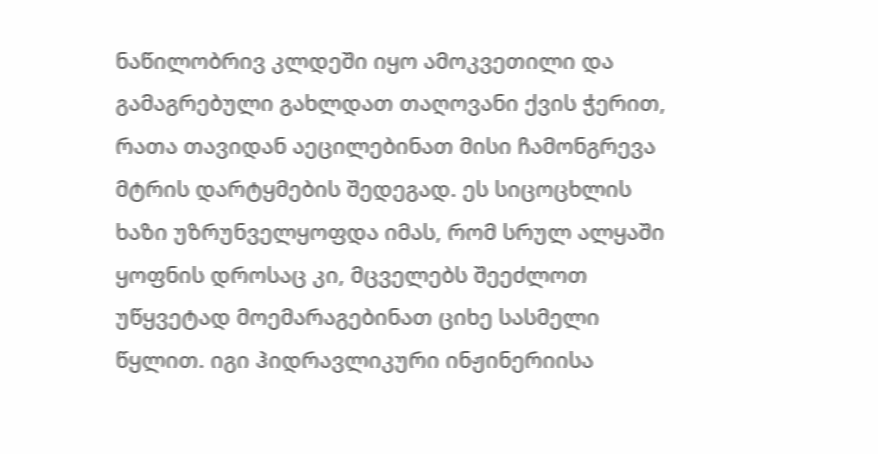ნაწილობრივ კლდეში იყო ამოკვეთილი და გამაგრებული გახლდათ თაღოვანი ქვის ჭერით, რათა თავიდან აეცილებინათ მისი ჩამონგრევა მტრის დარტყმების შედეგად. ეს სიცოცხლის ხაზი უზრუნველყოფდა იმას, რომ სრულ ალყაში ყოფნის დროსაც კი, მცველებს შეეძლოთ უწყვეტად მოემარაგებინათ ციხე სასმელი წყლით. იგი ჰიდრავლიკური ინჟინერიისა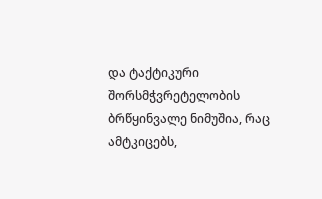და ტაქტიკური შორსმჭვრეტელობის ბრწყინვალე ნიმუშია, რაც ამტკიცებს,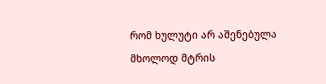რომ ხულუტი არ აშენებულა მხოლოდ მტრის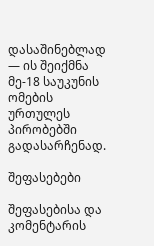დასაშინებლად — ის შეიქმნა მე-18 საუკუნის ომების ურთულეს პირობებში გადასარჩენად.

შეფასებები

შეფასებისა და კომენტარის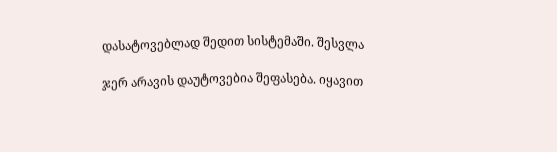დასატოვებლად შედით სისტემაში. შესვლა

ჯერ არავის დაუტოვებია შეფასება. იყავით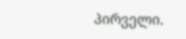პირველი.